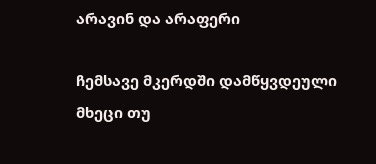არავინ და არაფერი

ჩემსავე მკერდში დამწყვდეული მხეცი თუ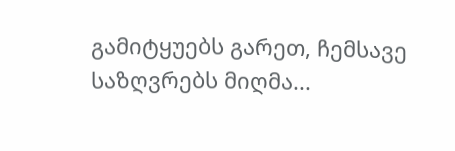გამიტყუებს გარეთ, ჩემსავე საზღვრებს მიღმა...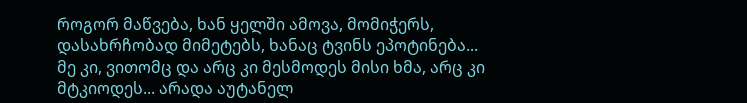როგორ მაწვება, ხან ყელში ამოვა, მომიჭერს, დასახრჩობად მიმეტებს, ხანაც ტვინს ეპოტინება... მე კი, ვითომც და არც კი მესმოდეს მისი ხმა, არც კი მტკიოდეს... არადა აუტანელ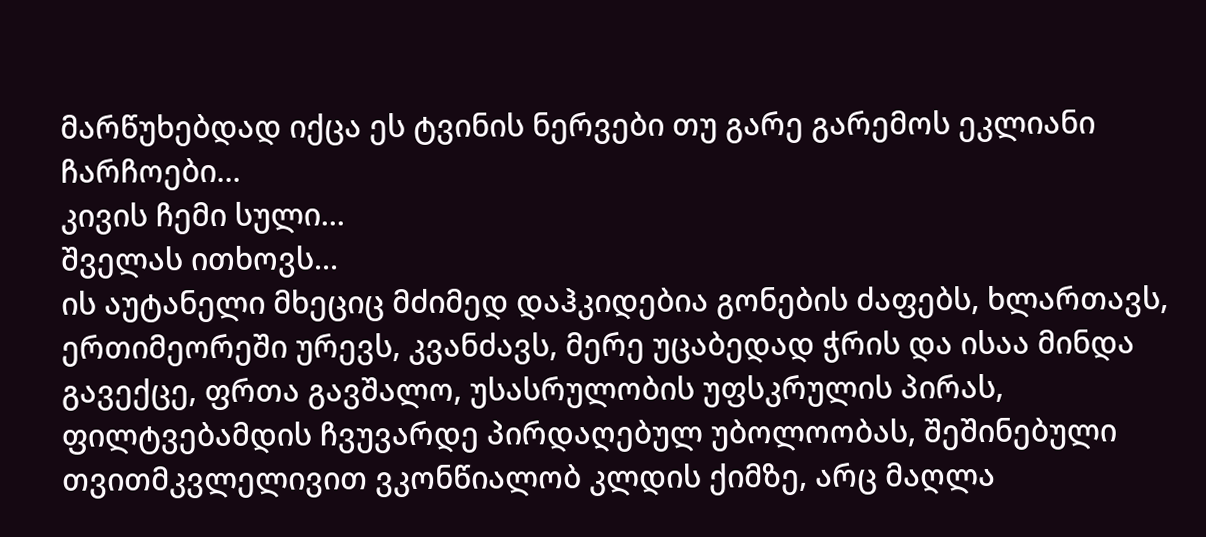მარწუხებდად იქცა ეს ტვინის ნერვები თუ გარე გარემოს ეკლიანი ჩარჩოები...
კივის ჩემი სული...
შველას ითხოვს...
ის აუტანელი მხეციც მძიმედ დაჰკიდებია გონების ძაფებს, ხლართავს, ერთიმეორეში ურევს, კვანძავს, მერე უცაბედად ჭრის და ისაა მინდა გავექცე, ფრთა გავშალო, უსასრულობის უფსკრულის პირას, ფილტვებამდის ჩვუვარდე პირდაღებულ უბოლოობას, შეშინებული თვითმკვლელივით ვკონწიალობ კლდის ქიმზე, არც მაღლა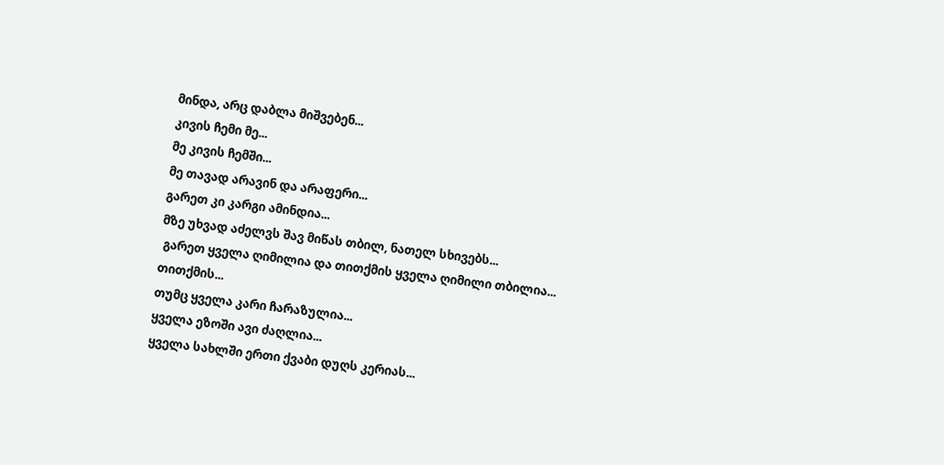მინდა, არც დაბლა მიშვებენ...
კივის ჩემი მე...
მე კივის ჩემში...
მე თავად არავინ და არაფერი...
გარეთ კი კარგი ამინდია...
მზე უხვად აძელვს შავ მიწას თბილ, ნათელ სხივებს...
 გარეთ ყველა ღიმილია და თითქმის ყველა ღიმილი თბილია...
თითქმის...
თუმც ყველა კარი ჩარაზულია...
ყველა ეზოში ავი ძაღლია...
ყველა სახლში ერთი ქვაბი დუღს კერიას...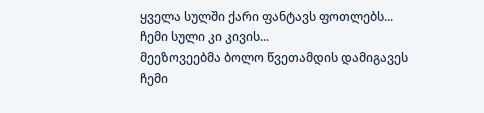ყველა სულში ქარი ფანტავს ფოთლებს...
ჩემი სული კი კივის...
მეეზოვეებმა ბოლო წვეთამდის დამიგავეს ჩემი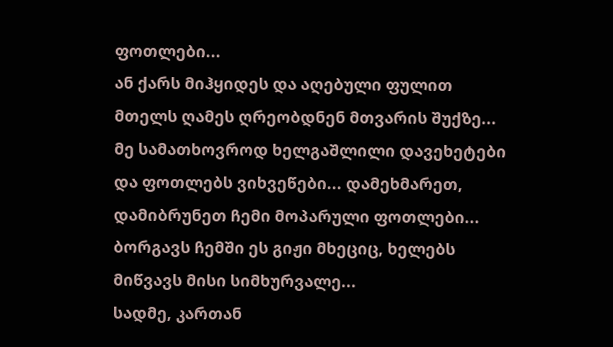ფოთლები...
ან ქარს მიჰყიდეს და აღებული ფულით მთელს ღამეს ღრეობდნენ მთვარის შუქზე...
მე სამათხოვროდ ხელგაშლილი დავეხეტები და ფოთლებს ვიხვეწები... დამეხმარეთ, დამიბრუნეთ ჩემი მოპარული ფოთლები...
ბორგავს ჩემში ეს გიჟი მხეციც, ხელებს მიწვავს მისი სიმხურვალე...
სადმე, კართან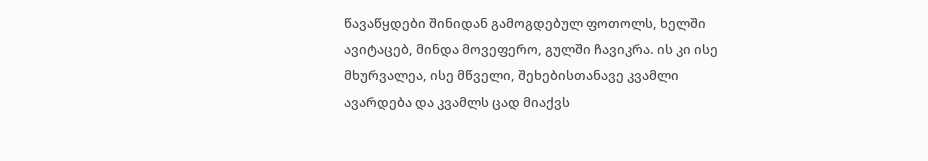წავაწყდები შინიდან გამოგდებულ ფოთოლს, ხელში ავიტაცებ, მინდა მოვეფერო, გულში ჩავიკრა. ის კი ისე მხურვალეა, ისე მწველი, შეხებისთანავე კვამლი ავარდება და კვამლს ცად მიაქვს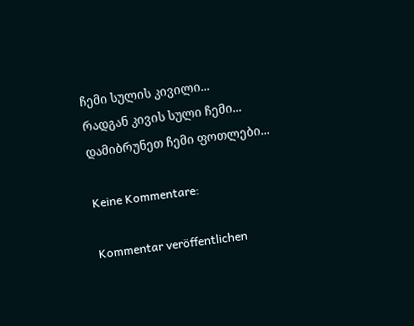ჩემი სულის კივილი...
რადგან კივის სული ჩემი...
დამიბრუნეთ ჩემი ფოთლები...

Keine Kommentare:

Kommentar veröffentlichen